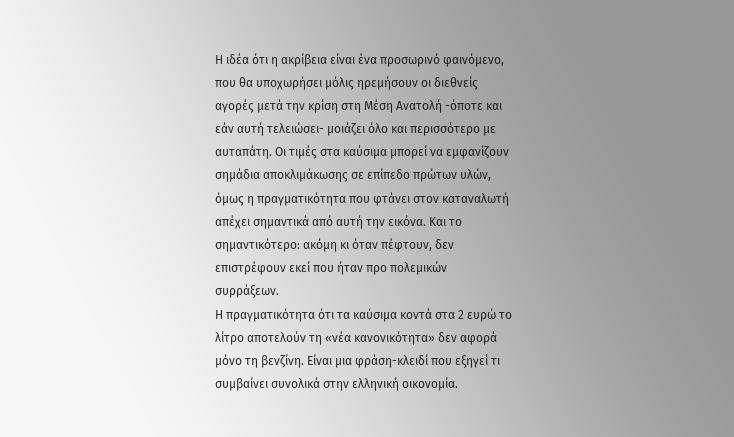Η ιδέα ότι η ακρίβεια είναι ένα προσωρινό φαινόμενο, που θα υποχωρήσει μόλις ηρεμήσουν οι διεθνείς αγορές μετά την κρίση στη Μέση Ανατολή -όποτε και εάν αυτή τελειώσει- μοιάζει όλο και περισσότερο με αυταπάτη. Οι τιμές στα καύσιμα μπορεί να εμφανίζουν σημάδια αποκλιμάκωσης σε επίπεδο πρώτων υλών, όμως η πραγματικότητα που φτάνει στον καταναλωτή απέχει σημαντικά από αυτή την εικόνα. Και το σημαντικότερο: ακόμη κι όταν πέφτουν, δεν επιστρέφουν εκεί που ήταν προ πολεμικών συρράξεων.
Η πραγματικότητα ότι τα καύσιμα κοντά στα 2 ευρώ το λίτρο αποτελούν τη «νέα κανονικότητα» δεν αφορά μόνο τη βενζίνη. Είναι μια φράση-κλειδί που εξηγεί τι συμβαίνει συνολικά στην ελληνική οικονομία.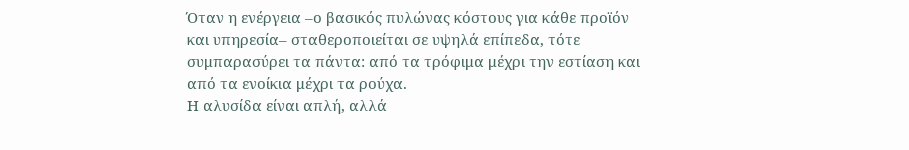Όταν η ενέργεια –ο βασικός πυλώνας κόστους για κάθε προϊόν και υπηρεσία– σταθεροποιείται σε υψηλά επίπεδα, τότε συμπαρασύρει τα πάντα: από τα τρόφιμα μέχρι την εστίαση και από τα ενοίκια μέχρι τα ρούχα.
Η αλυσίδα είναι απλή, αλλά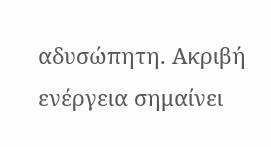αδυσώπητη. Ακριβή ενέργεια σημαίνει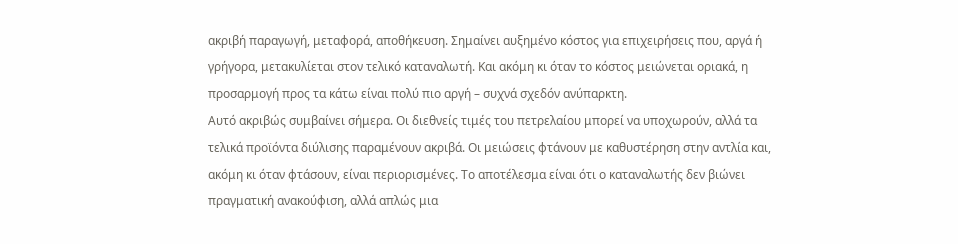ακριβή παραγωγή, μεταφορά, αποθήκευση. Σημαίνει αυξημένο κόστος για επιχειρήσεις που, αργά ή γρήγορα, μετακυλίεται στον τελικό καταναλωτή. Και ακόμη κι όταν το κόστος μειώνεται οριακά, η προσαρμογή προς τα κάτω είναι πολύ πιο αργή – συχνά σχεδόν ανύπαρκτη.
Αυτό ακριβώς συμβαίνει σήμερα. Οι διεθνείς τιμές του πετρελαίου μπορεί να υποχωρούν, αλλά τα τελικά προϊόντα διύλισης παραμένουν ακριβά. Οι μειώσεις φτάνουν με καθυστέρηση στην αντλία και, ακόμη κι όταν φτάσουν, είναι περιορισμένες. Το αποτέλεσμα είναι ότι ο καταναλωτής δεν βιώνει πραγματική ανακούφιση, αλλά απλώς μια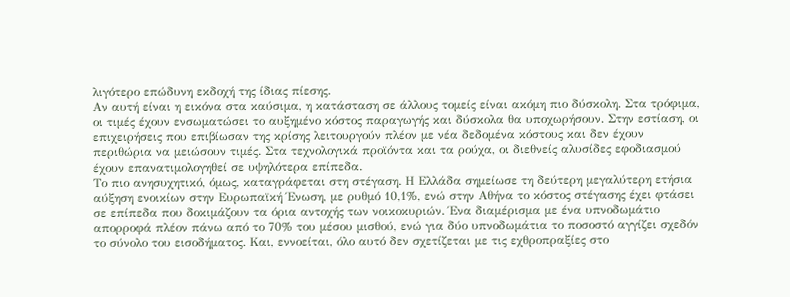λιγότερο επώδυνη εκδοχή της ίδιας πίεσης.
Αν αυτή είναι η εικόνα στα καύσιμα, η κατάσταση σε άλλους τομείς είναι ακόμη πιο δύσκολη. Στα τρόφιμα, οι τιμές έχουν ενσωματώσει το αυξημένο κόστος παραγωγής και δύσκολα θα υποχωρήσουν. Στην εστίαση, οι επιχειρήσεις που επιβίωσαν της κρίσης λειτουργούν πλέον με νέα δεδομένα κόστους και δεν έχουν περιθώρια να μειώσουν τιμές. Στα τεχνολογικά προϊόντα και τα ρούχα, οι διεθνείς αλυσίδες εφοδιασμού έχουν επανατιμολογηθεί σε υψηλότερα επίπεδα.
Το πιο ανησυχητικό, όμως, καταγράφεται στη στέγαση. Η Ελλάδα σημείωσε τη δεύτερη μεγαλύτερη ετήσια αύξηση ενοικίων στην Ευρωπαϊκή Ένωση, με ρυθμό 10,1%, ενώ στην Αθήνα το κόστος στέγασης έχει φτάσει σε επίπεδα που δοκιμάζουν τα όρια αντοχής των νοικοκυριών. Ένα διαμέρισμα με ένα υπνοδωμάτιο απορροφά πλέον πάνω από το 70% του μέσου μισθού, ενώ για δύο υπνοδωμάτια το ποσοστό αγγίζει σχεδόν το σύνολο του εισοδήματος. Και, εννοείται, όλο αυτό δεν σχετίζεται με τις εχθροπραξίες στο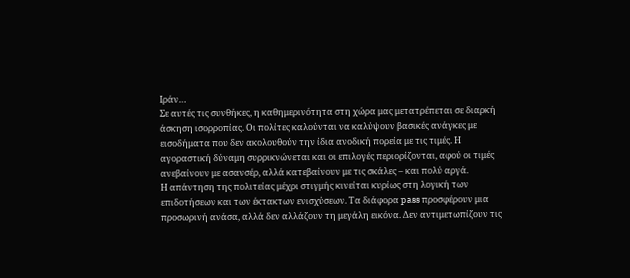Ιράν…
Σε αυτές τις συνθήκες, η καθημερινότητα στη χώρα μας μετατρέπεται σε διαρκή άσκηση ισορροπίας. Οι πολίτες καλούνται να καλύψουν βασικές ανάγκες με εισοδήματα που δεν ακολουθούν την ίδια ανοδική πορεία με τις τιμές. Η αγοραστική δύναμη συρρικνώνεται και οι επιλογές περιορίζονται, αφού οι τιμές ανεβαίνουν με ασανσέρ, αλλά κατεβαίνουν με τις σκάλες – και πολύ αργά.
Η απάντηση της πολιτείας μέχρι στιγμής κινείται κυρίως στη λογική των επιδοτήσεων και των έκτακτων ενισχύσεων. Τα διάφορα pass προσφέρουν μια προσωρινή ανάσα, αλλά δεν αλλάζουν τη μεγάλη εικόνα. Δεν αντιμετωπίζουν τις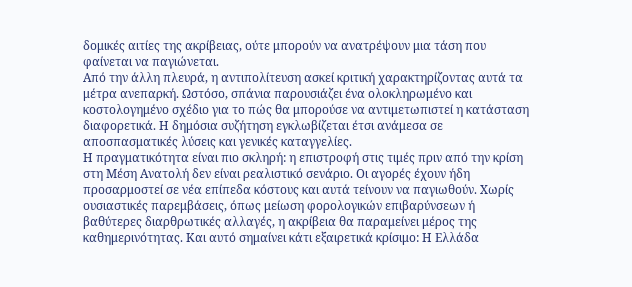δομικές αιτίες της ακρίβειας, ούτε μπορούν να ανατρέψουν μια τάση που φαίνεται να παγιώνεται.
Από την άλλη πλευρά, η αντιπολίτευση ασκεί κριτική χαρακτηρίζοντας αυτά τα μέτρα ανεπαρκή. Ωστόσο, σπάνια παρουσιάζει ένα ολοκληρωμένο και κοστολογημένο σχέδιο για το πώς θα μπορούσε να αντιμετωπιστεί η κατάσταση διαφορετικά. Η δημόσια συζήτηση εγκλωβίζεται έτσι ανάμεσα σε αποσπασματικές λύσεις και γενικές καταγγελίες.
Η πραγματικότητα είναι πιο σκληρή: η επιστροφή στις τιμές πριν από την κρίση στη Μέση Ανατολή δεν είναι ρεαλιστικό σενάριο. Οι αγορές έχουν ήδη προσαρμοστεί σε νέα επίπεδα κόστους και αυτά τείνουν να παγιωθούν. Χωρίς ουσιαστικές παρεμβάσεις, όπως μείωση φορολογικών επιβαρύνσεων ή βαθύτερες διαρθρωτικές αλλαγές, η ακρίβεια θα παραμείνει μέρος της καθημερινότητας. Και αυτό σημαίνει κάτι εξαιρετικά κρίσιμο: Η Ελλάδα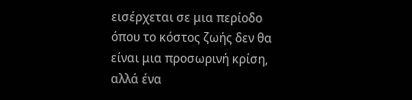εισέρχεται σε μια περίοδο όπου το κόστος ζωής δεν θα είναι μια προσωρινή κρίση, αλλά ένα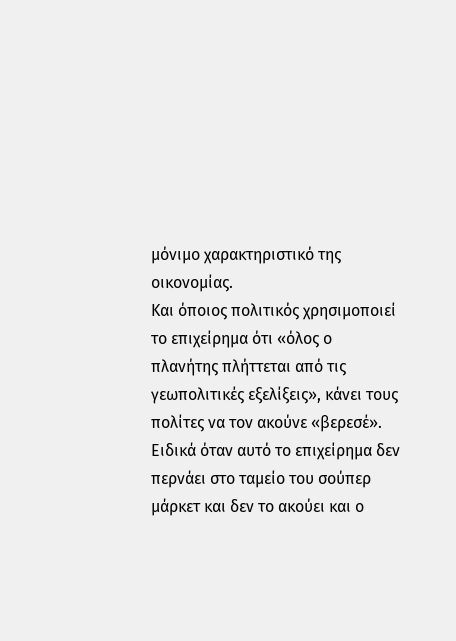μόνιμο χαρακτηριστικό της οικονομίας.
Και όποιος πολιτικός χρησιμοποιεί το επιχείρημα ότι «όλος ο πλανήτης πλήττεται από τις γεωπολιτικές εξελίξεις», κάνει τους πολίτες να τον ακούνε «βερεσέ». Ειδικά όταν αυτό το επιχείρημα δεν περνάει στο ταμείο του σούπερ μάρκετ και δεν το ακούει και ο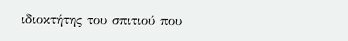ιδιοκτήτης του σπιτιού που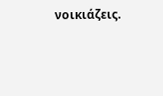νοικιάζεις.